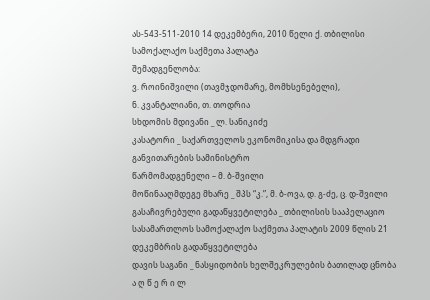ას-543-511-2010 14 დეკემბერი, 2010 წელი ქ. თბილისი
სამოქალაქო საქმეთა პალატა
შემადგენლობა:
ვ. როინიშვილი (თავმჯდომარე, მომხსენებელი),
ნ. კვანტალიანი, თ. თოდრია
სხდომის მდივანი _ ლ. სანიკიძე
კასატორი _ საქართველოს ეკონომიკისა და მდგრადი განვითარების სამინისტრო
წარმომადგენელი – მ. ბ-შვილი
მოწინააღმდეგე მხარე _ შპს “კ.”, მ. ბ-ოვა, დ. გ-ძე, ც. დ-შვილი
გასაჩივრებული გადაწყვეტილება _ თბილისის სააპელაციო სასამართლოს სამოქალაქო საქმეთა პალატის 2009 წლის 21 დეკემბრის გადაწყვეტილება
დავის საგანი _ ნასყიდობის ხელშეკრულების ბათილად ცნობა
ა ღ წ ე რ ი ლ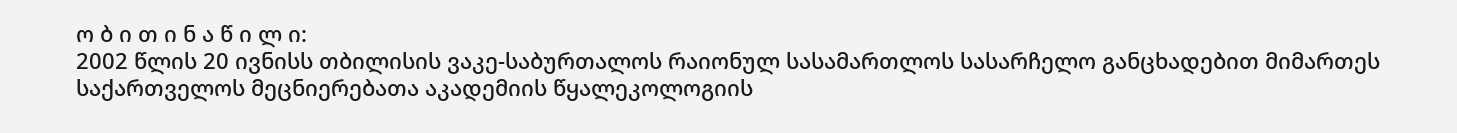ო ბ ი თ ი ნ ა წ ი ლ ი:
2002 წლის 20 ივნისს თბილისის ვაკე-საბურთალოს რაიონულ სასამართლოს სასარჩელო განცხადებით მიმართეს საქართველოს მეცნიერებათა აკადემიის წყალეკოლოგიის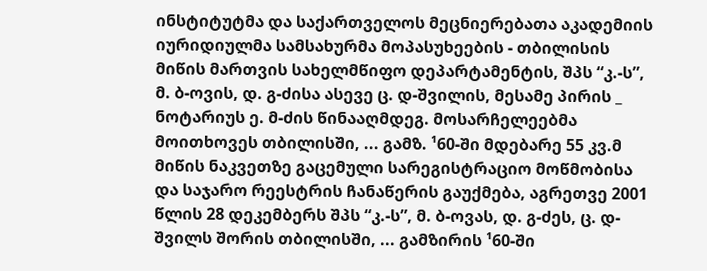ინსტიტუტმა და საქართველოს მეცნიერებათა აკადემიის იურიდიულმა სამსახურმა მოპასუხეების - თბილისის მიწის მართვის სახელმწიფო დეპარტამენტის, შპს “კ.-ს”, მ. ბ-ოვის, დ. გ-ძისა ასევე ც. დ-შვილის, მესამე პირის _ ნოტარიუს ე. მ-ძის წინააღმდეგ. მოსარჩელეებმა მოითხოვეს თბილისში, ... გამზ. ¹60-ში მდებარე 55 კვ.მ მიწის ნაკვეთზე გაცემული სარეგისტრაციო მოწმობისა და საჯარო რეესტრის ჩანაწერის გაუქმება, აგრეთვე 2001 წლის 28 დეკემბერს შპს “კ.-ს”, მ. ბ-ოვას, დ. გ-ძეს, ც. დ-შვილს შორის თბილისში, ... გამზირის ¹60-ში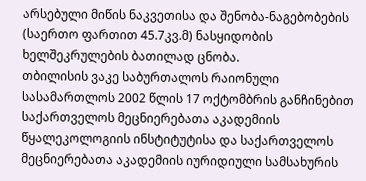არსებული მიწის ნაკვეთისა და შენობა-ნაგებობების (საერთო ფართით 45.7კვ.მ) ნასყიდობის ხელშეკრულების ბათილად ცნობა.
თბილისის ვაკე საბურთალოს რაიონული სასამართლოს 2002 წლის 17 ოქტომბრის განჩინებით საქართველოს მეცნიერებათა აკადემიის წყალეკოლოგიის ინსტიტუტისა და საქართველოს მეცნიერებათა აკადემიის იურიდიული სამსახურის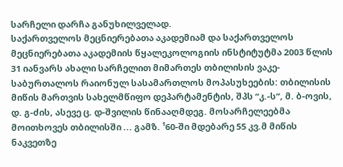სარჩელი დარჩა განუხილველად.
საქართველოს მეცნიერებათა აკადემიამ და საქართველოს მეცნიერებათა აკადემიის წყალეკოლოგიის ინსტიტუტმა 2003 წლის 31 იანვარს ახალი სარჩელით მიმართეს თბილისის ვაკე-საბურთალოს რაიონულ სასამართლოს მოპასუხეების: თბილისის მიწის მართვის სახელმწიფო დეპარტამენტის, შპს “კ.-ს”, მ. ბ-ოვის, დ. გ-ძის, ასევე ც. დ-შვილის წინააღმდეგ. მოსარჩელეებმა მოითხოვეს თბილისში ... გამზ. ¹60-ში მდებარე 55 კვ.მ მიწის ნაკვეთზე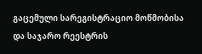გაცემული სარეგისტრაციო მოწმობისა და საჯარო რეესტრის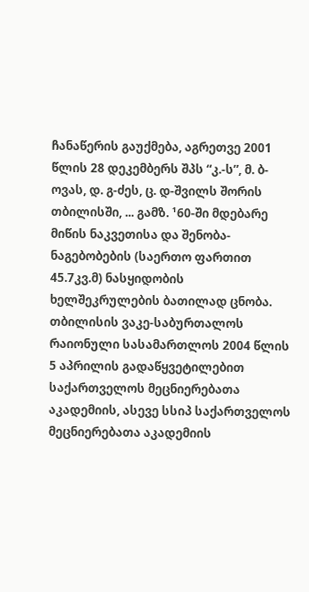ჩანაწერის გაუქმება, აგრეთვე 2001 წლის 28 დეკემბერს შპს “კ.-ს”, მ. ბ-ოვას, დ. გ-ძეს, ც. დ-შვილს შორის თბილისში, ... გამზ. ¹60-ში მდებარე მიწის ნაკვეთისა და შენობა-ნაგებობების (საერთო ფართით 45.7კვ.მ) ნასყიდობის ხელშეკრულების ბათილად ცნობა.
თბილისის ვაკე-საბურთალოს რაიონული სასამართლოს 2004 წლის 5 აპრილის გადაწყვეტილებით საქართველოს მეცნიერებათა აკადემიის, ასევე სსიპ საქართველოს მეცნიერებათა აკადემიის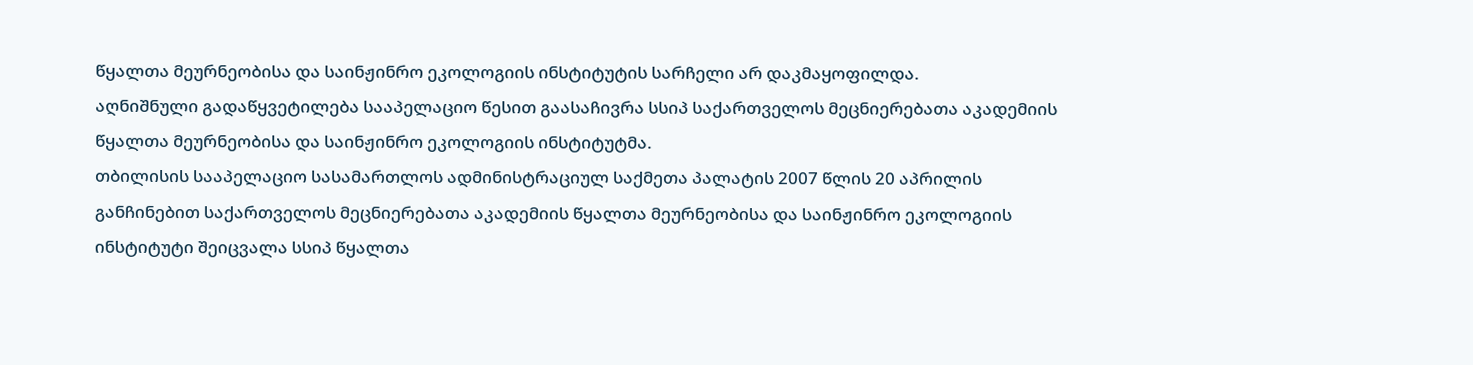წყალთა მეურნეობისა და საინჟინრო ეკოლოგიის ინსტიტუტის სარჩელი არ დაკმაყოფილდა.
აღნიშნული გადაწყვეტილება სააპელაციო წესით გაასაჩივრა სსიპ საქართველოს მეცნიერებათა აკადემიის წყალთა მეურნეობისა და საინჟინრო ეკოლოგიის ინსტიტუტმა.
თბილისის სააპელაციო სასამართლოს ადმინისტრაციულ საქმეთა პალატის 2007 წლის 20 აპრილის განჩინებით საქართველოს მეცნიერებათა აკადემიის წყალთა მეურნეობისა და საინჟინრო ეკოლოგიის ინსტიტუტი შეიცვალა სსიპ წყალთა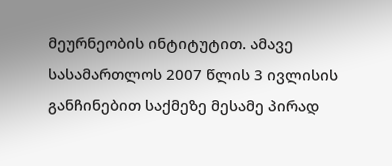მეურნეობის ინტიტუტით. ამავე სასამართლოს 2007 წლის 3 ივლისის განჩინებით საქმეზე მესამე პირად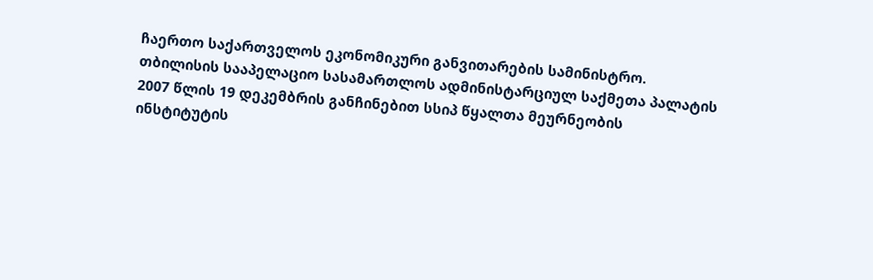ჩაერთო საქართველოს ეკონომიკური განვითარების სამინისტრო.
თბილისის სააპელაციო სასამართლოს ადმინისტარციულ საქმეთა პალატის 2007 წლის 19 დეკემბრის განჩინებით სსიპ წყალთა მეურნეობის ინსტიტუტის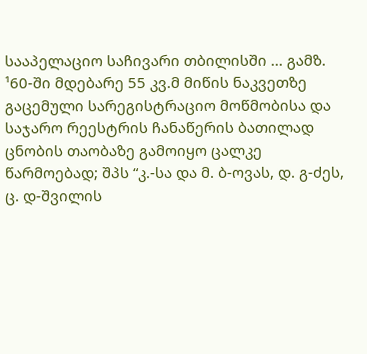სააპელაციო საჩივარი თბილისში ... გამზ. ¹60-ში მდებარე 55 კვ.მ მიწის ნაკვეთზე გაცემული სარეგისტრაციო მოწმობისა და საჯარო რეესტრის ჩანაწერის ბათილად ცნობის თაობაზე გამოიყო ცალკე წარმოებად; შპს “კ.-სა და მ. ბ-ოვას, დ. გ-ძეს, ც. დ-შვილის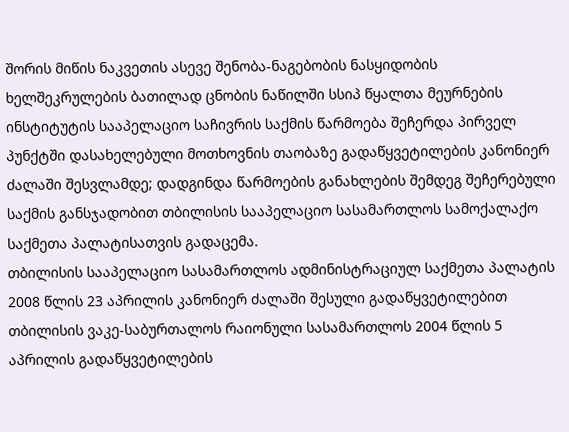შორის მიწის ნაკვეთის ასევე შენობა-ნაგებობის ნასყიდობის ხელშეკრულების ბათილად ცნობის ნაწილში სსიპ წყალთა მეურნების ინსტიტუტის სააპელაციო საჩივრის საქმის წარმოება შეჩერდა პირველ პუნქტში დასახელებული მოთხოვნის თაობაზე გადაწყვეტილების კანონიერ ძალაში შესვლამდე; დადგინდა წარმოების განახლების შემდეგ შეჩერებული საქმის განსჯადობით თბილისის სააპელაციო სასამართლოს სამოქალაქო საქმეთა პალატისათვის გადაცემა.
თბილისის სააპელაციო სასამართლოს ადმინისტრაციულ საქმეთა პალატის 2008 წლის 23 აპრილის კანონიერ ძალაში შესული გადაწყვეტილებით თბილისის ვაკე-საბურთალოს რაიონული სასამართლოს 2004 წლის 5 აპრილის გადაწყვეტილების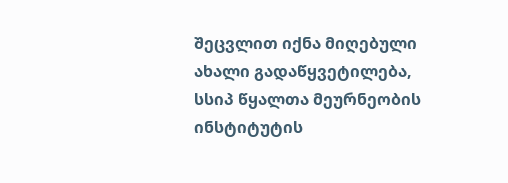შეცვლით იქნა მიღებული ახალი გადაწყვეტილება, სსიპ წყალთა მეურნეობის ინსტიტუტის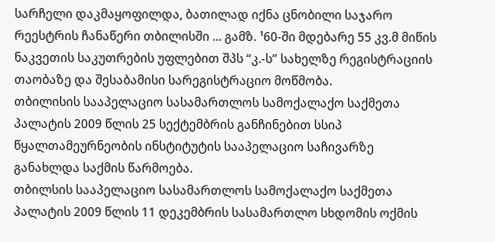სარჩელი დაკმაყოფილდა, ბათილად იქნა ცნობილი საჯარო რეესტრის ჩანაწერი თბილისში ... გამზ. ¹60-ში მდებარე 55 კვ.მ მიწის ნაკვეთის საკუთრების უფლებით შპს “კ.-ს” სახელზე რეგისტრაციის თაობაზე და შესაბამისი სარეგისტრაციო მოწმობა.
თბილისის სააპელაციო სასამართლოს სამოქალაქო საქმეთა პალატის 2009 წლის 25 სექტემბრის განჩინებით სსიპ წყალთამეურნეობის ინსტიტუტის სააპელაციო საჩივარზე განახლდა საქმის წარმოება.
თბილსის სააპელაციო სასამართლოს სამოქალაქო საქმეთა პალატის 2009 წლის 11 დეკემბრის სასამართლო სხდომის ოქმის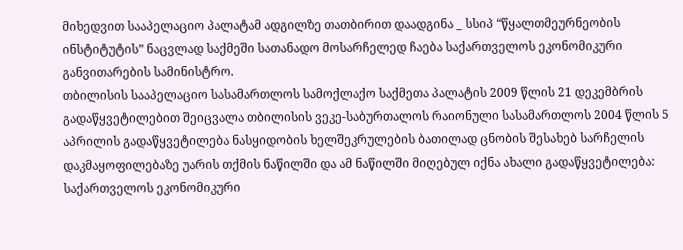მიხედვით სააპელაციო პალატამ ადგილზე თათბირით დაადგინა _ სსიპ “წყალთმეურნეობის ინსტიტუტის” ნაცვლად საქმეში სათანადო მოსარჩელედ ჩაება საქართველოს ეკონომიკური განვითარების სამინისტრო.
თბილისის სააპელაციო სასამართლოს სამოქლაქო საქმეთა პალატის 2009 წლის 21 დეკემბრის გადაწყვეტილებით შეიცვალა თბილისის ვეკე-საბურთალოს რაიონული სასამართლოს 2004 წლის 5 აპრილის გადაწყვეტილება ნასყიდობის ხელშეკრულების ბათილად ცნობის შესახებ სარჩელის დაკმაყოფილებაზე უარის თქმის ნაწილში და ამ ნაწილში მიღებულ იქნა ახალი გადაწყვეტილება: საქართველოს ეკონომიკური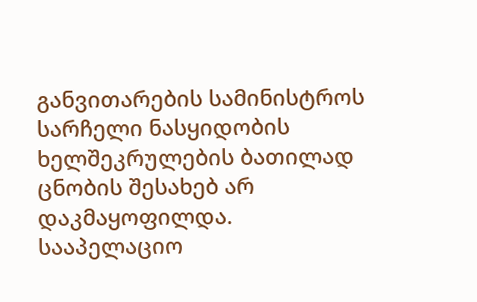განვითარების სამინისტროს სარჩელი ნასყიდობის ხელშეკრულების ბათილად ცნობის შესახებ არ დაკმაყოფილდა.
სააპელაციო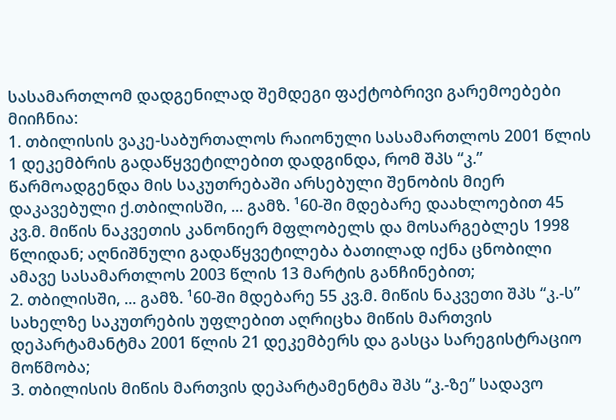სასამართლომ დადგენილად შემდეგი ფაქტობრივი გარემოებები მიიჩნია:
1. თბილისის ვაკე-საბურთალოს რაიონული სასამართლოს 2001 წლის 1 დეკემბრის გადაწყვეტილებით დადგინდა, რომ შპს “კ.” წარმოადგენდა მის საკუთრებაში არსებული შენობის მიერ დაკავებული ქ.თბილისში, ... გამზ. ¹60-ში მდებარე დაახლოებით 45 კვ.მ. მიწის ნაკვეთის კანონიერ მფლობელს და მოსარგებლეს 1998 წლიდან; აღნიშნული გადაწყვეტილება ბათილად იქნა ცნობილი ამავე სასამართლოს 2003 წლის 13 მარტის განჩინებით;
2. თბილისში, ... გამზ. ¹60-ში მდებარე 55 კვ.მ. მიწის ნაკვეთი შპს “კ.-ს” სახელზე საკუთრების უფლებით აღრიცხა მიწის მართვის დეპარტამანტმა 2001 წლის 21 დეკემბერს და გასცა სარეგისტრაციო მოწმობა;
3. თბილისის მიწის მართვის დეპარტამენტმა შპს “კ.-ზე” სადავო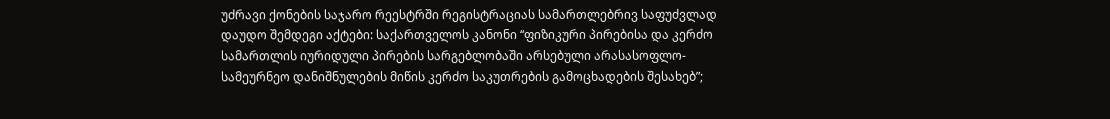უძრავი ქონების საჯარო რეესტრში რეგისტრაციას სამართლებრივ საფუძვლად დაუდო შემდეგი აქტები: საქართველოს კანონი “ფიზიკური პირებისა და კერძო სამართლის იურიდული პირების სარგებლობაში არსებული არასასოფლო-სამეურნეო დანიშნულების მიწის კერძო საკუთრების გამოცხადების შესახებ”;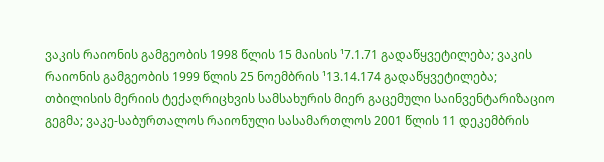ვაკის რაიონის გამგეობის 1998 წლის 15 მაისის ¹7.1.71 გადაწყვეტილება; ვაკის რაიონის გამგეობის 1999 წლის 25 ნოემბრის ¹13.14.174 გადაწყვეტილება; თბილისის მერიის ტექაღრიცხვის სამსახურის მიერ გაცემული საინვენტარიზაციო გეგმა; ვაკე-საბურთალოს რაიონული სასამართლოს 2001 წლის 11 დეკემბრის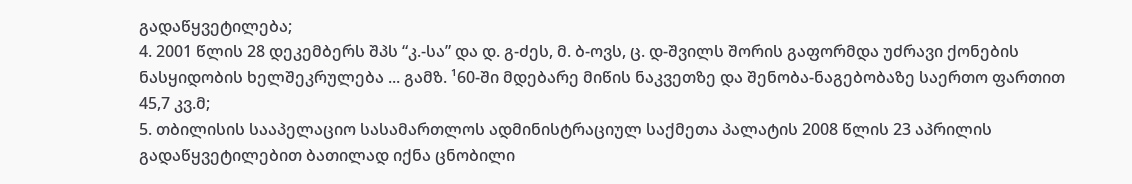გადაწყვეტილება;
4. 2001 წლის 28 დეკემბერს შპს “კ.-სა” და დ. გ-ძეს, მ. ბ-ოვს, ც. დ-შვილს შორის გაფორმდა უძრავი ქონების ნასყიდობის ხელშეკრულება ... გამზ. ¹60-ში მდებარე მიწის ნაკვეთზე და შენობა-ნაგებობაზე საერთო ფართით 45,7 კვ.მ;
5. თბილისის სააპელაციო სასამართლოს ადმინისტრაციულ საქმეთა პალატის 2008 წლის 23 აპრილის გადაწყვეტილებით ბათილად იქნა ცნობილი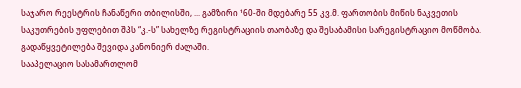საჯარო რეესტრის ჩანაწერი თბილისში, ... გამზირი ¹60-ში მდებარე 55 კვ.მ. ფართობის მიწის ნაკვეთის საკუთრების უფლებით შპს “კ.-ს” სახელზე რეგისტრაციის თაობაზე და შესაბამისი სარეგისტრაციო მოწმობა. გადაწყვეტილება შევიდა კანონიერ ძალაში.
სააპელაციო სასამართლომ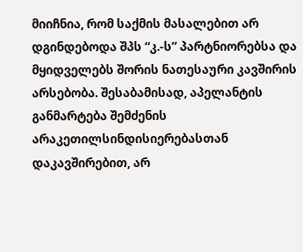მიიჩნია, რომ საქმის მასალებით არ დგინდებოდა შპს “კ.-ს” პარტნიორებსა და მყიდველებს შორის ნათესაური კავშირის არსებობა. შესაბამისად, აპელანტის განმარტება შემძენის არაკეთილსინდისიერებასთან დაკავშირებით, არ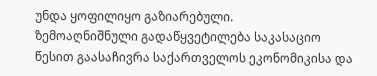უნდა ყოფილიყო გაზიარებული.
ზემოაღნიშნული გადაწყვეტილება საკასაციო წესით გაასაჩივრა საქართველოს ეკონომიკისა და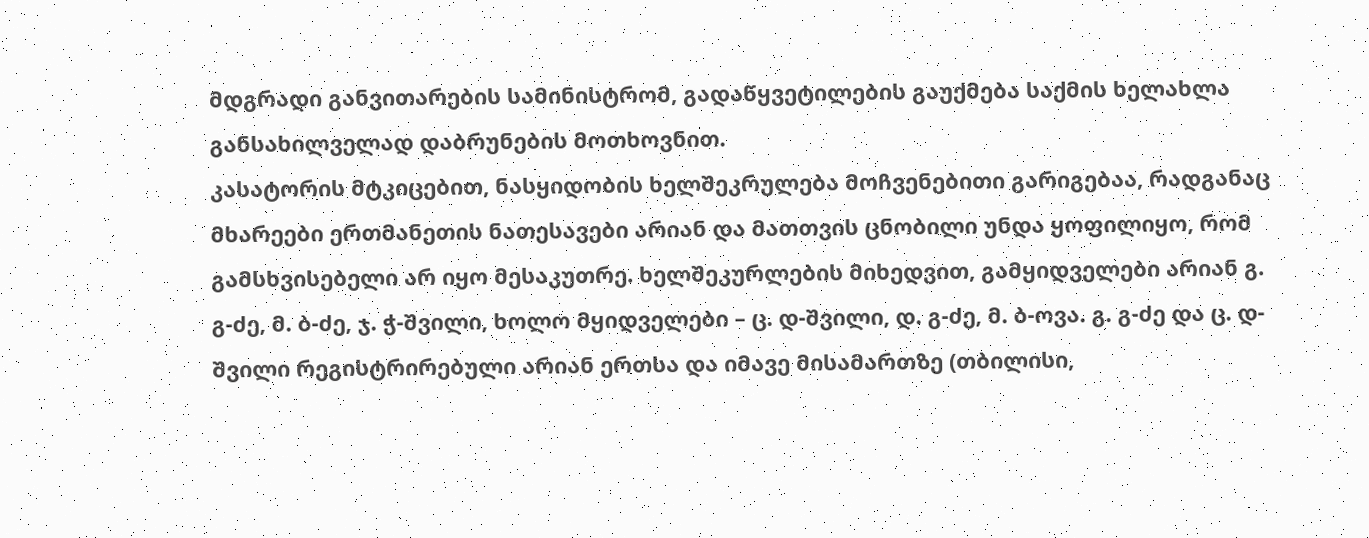მდგრადი განვითარების სამინისტრომ, გადაწყვეტილების გაუქმება საქმის ხელახლა განსახილველად დაბრუნების მოთხოვნით.
კასატორის მტკიცებით, ნასყიდობის ხელშეკრულება მოჩვენებითი გარიგებაა, რადგანაც მხარეები ერთმანეთის ნათესავები არიან და მათთვის ცნობილი უნდა ყოფილიყო, რომ გამსხვისებელი არ იყო მესაკუთრე. ხელშეკურლების მიხედვით, გამყიდველები არიან გ. გ-ძე, მ. ბ-ძე, ჯ. ჭ-შვილი, ხოლო მყიდველები – ც. დ-შვილი, დ. გ-ძე, მ. ბ-ოვა. გ. გ-ძე და ც. დ-შვილი რეგისტრირებული არიან ერთსა და იმავე მისამართზე (თბილისი,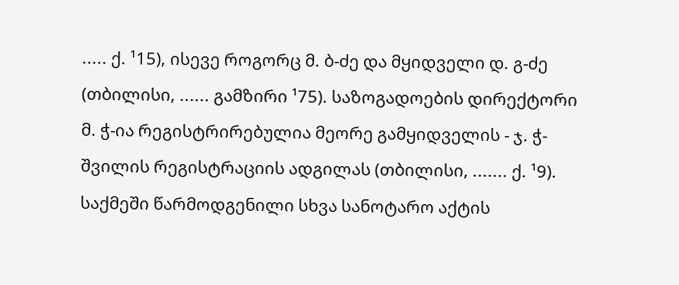..... ქ. ¹15), ისევე როგორც მ. ბ-ძე და მყიდველი დ. გ-ძე (თბილისი, ...... გამზირი ¹75). საზოგადოების დირექტორი მ. ჭ-ია რეგისტრირებულია მეორე გამყიდველის - ჯ. ჭ-შვილის რეგისტრაციის ადგილას (თბილისი, ....... ქ. ¹9). საქმეში წარმოდგენილი სხვა სანოტარო აქტის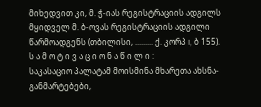მიხედვით კი, მ. ჭ-იას რეგისტრაციის ადგილს მყიდველ მ. ბ-ოვას რეგისტრაციის ადგილი წარმოადგენს (თბილისი, ......... ქ. კორპ I, ბ 155).
ს ა მ ო ტ ი ვ ა ც ი ო ნ ა წ ი ლ ი :
საკასაციო პალატამ მოისმინა მხარეთა ახსნა-განმარტებები,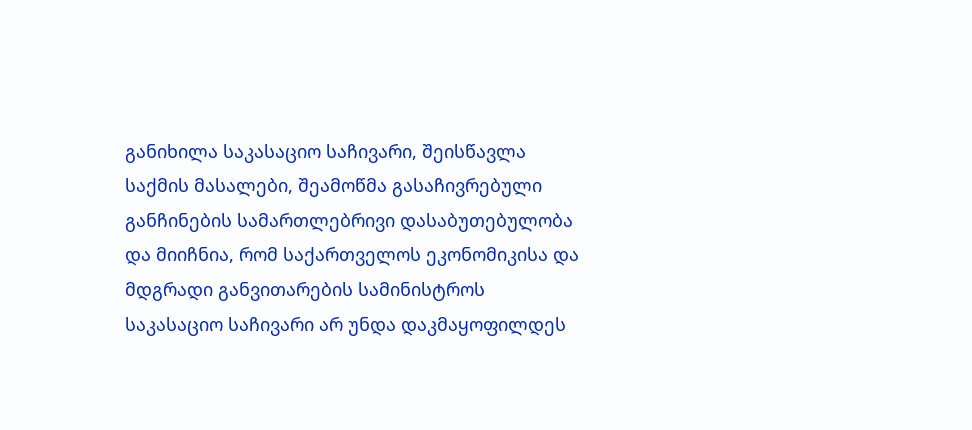განიხილა საკასაციო საჩივარი, შეისწავლა საქმის მასალები, შეამოწმა გასაჩივრებული განჩინების სამართლებრივი დასაბუთებულობა და მიიჩნია, რომ საქართველოს ეკონომიკისა და მდგრადი განვითარების სამინისტროს საკასაციო საჩივარი არ უნდა დაკმაყოფილდეს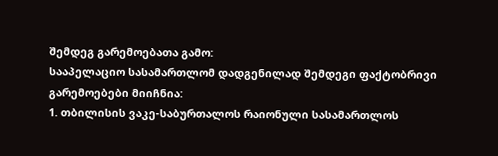შემდეგ გარემოებათა გამო:
სააპელაციო სასამართლომ დადგენილად შემდეგი ფაქტობრივი გარემოებები მიიჩნია:
1. თბილისის ვაკე-საბურთალოს რაიონული სასამართლოს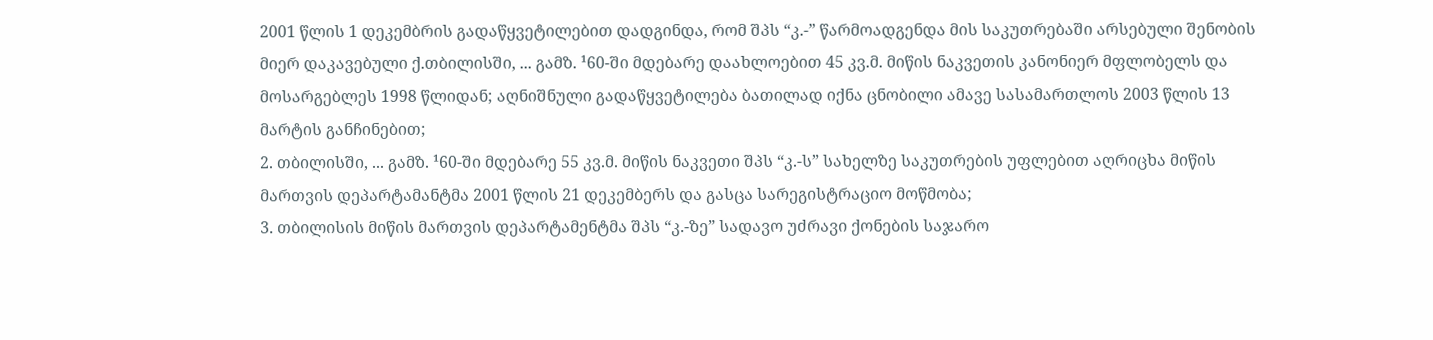2001 წლის 1 დეკემბრის გადაწყვეტილებით დადგინდა, რომ შპს “კ.-” წარმოადგენდა მის საკუთრებაში არსებული შენობის მიერ დაკავებული ქ.თბილისში, ... გამზ. ¹60-ში მდებარე დაახლოებით 45 კვ.მ. მიწის ნაკვეთის კანონიერ მფლობელს და მოსარგებლეს 1998 წლიდან; აღნიშნული გადაწყვეტილება ბათილად იქნა ცნობილი ამავე სასამართლოს 2003 წლის 13 მარტის განჩინებით;
2. თბილისში, ... გამზ. ¹60-ში მდებარე 55 კვ.მ. მიწის ნაკვეთი შპს “კ.-ს” სახელზე საკუთრების უფლებით აღრიცხა მიწის მართვის დეპარტამანტმა 2001 წლის 21 დეკემბერს და გასცა სარეგისტრაციო მოწმობა;
3. თბილისის მიწის მართვის დეპარტამენტმა შპს “კ.-ზე” სადავო უძრავი ქონების საჯარო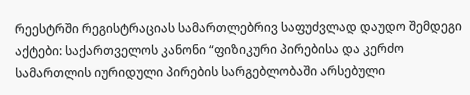რეესტრში რეგისტრაციას სამართლებრივ საფუძვლად დაუდო შემდეგი აქტები: საქართველოს კანონი “ფიზიკური პირებისა და კერძო სამართლის იურიდული პირების სარგებლობაში არსებული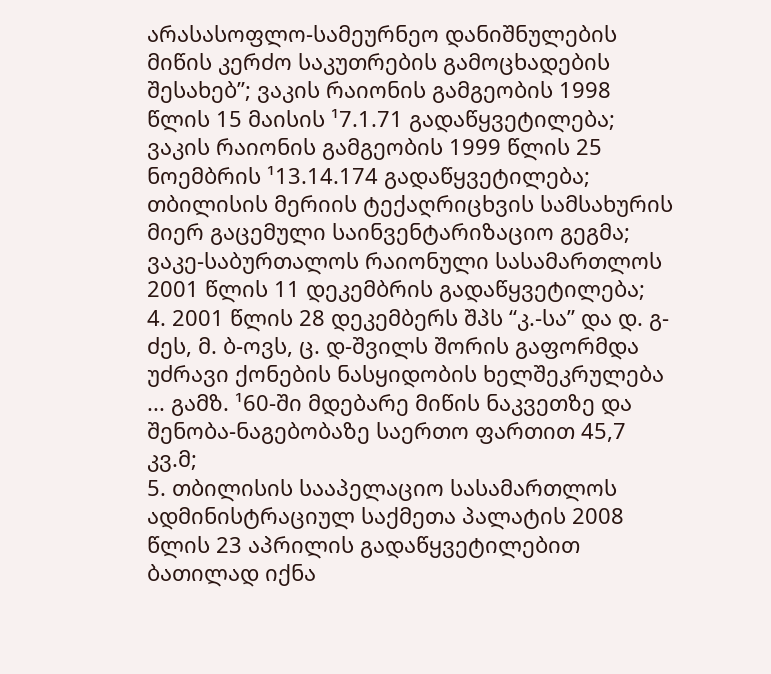არასასოფლო-სამეურნეო დანიშნულების მიწის კერძო საკუთრების გამოცხადების შესახებ”; ვაკის რაიონის გამგეობის 1998 წლის 15 მაისის ¹7.1.71 გადაწყვეტილება; ვაკის რაიონის გამგეობის 1999 წლის 25 ნოემბრის ¹13.14.174 გადაწყვეტილება; თბილისის მერიის ტექაღრიცხვის სამსახურის მიერ გაცემული საინვენტარიზაციო გეგმა; ვაკე-საბურთალოს რაიონული სასამართლოს 2001 წლის 11 დეკემბრის გადაწყვეტილება;
4. 2001 წლის 28 დეკემბერს შპს “კ.-სა” და დ. გ-ძეს, მ. ბ-ოვს, ც. დ-შვილს შორის გაფორმდა უძრავი ქონების ნასყიდობის ხელშეკრულება ... გამზ. ¹60-ში მდებარე მიწის ნაკვეთზე და შენობა-ნაგებობაზე საერთო ფართით 45,7 კვ.მ;
5. თბილისის სააპელაციო სასამართლოს ადმინისტრაციულ საქმეთა პალატის 2008 წლის 23 აპრილის გადაწყვეტილებით ბათილად იქნა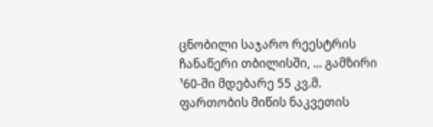ცნობილი საჯარო რეესტრის ჩანაწერი თბილისში, ... გამზირი ¹60-ში მდებარე 55 კვ.მ. ფართობის მიწის ნაკვეთის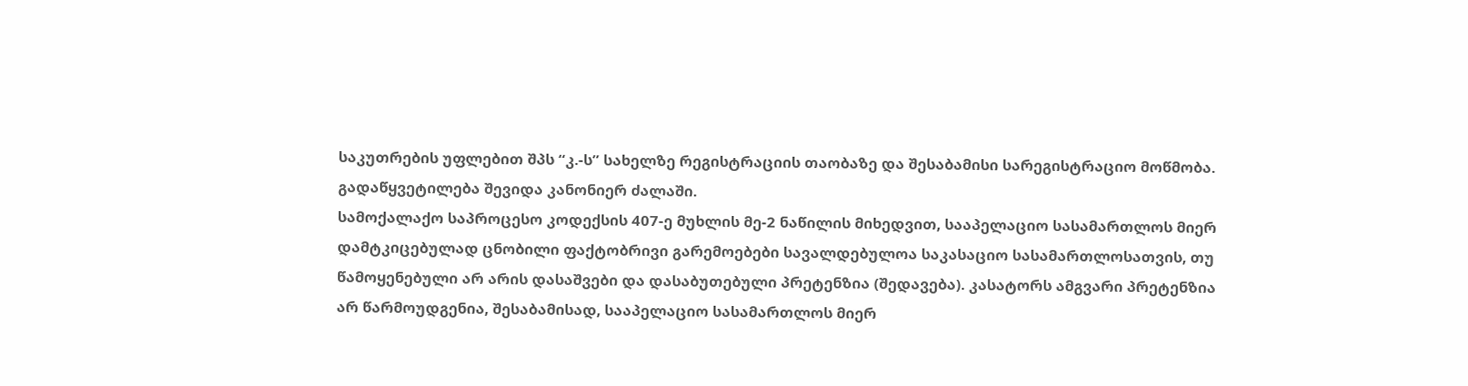საკუთრების უფლებით შპს “კ.-ს” სახელზე რეგისტრაციის თაობაზე და შესაბამისი სარეგისტრაციო მოწმობა. გადაწყვეტილება შევიდა კანონიერ ძალაში.
სამოქალაქო საპროცესო კოდექსის 407-ე მუხლის მე-2 ნაწილის მიხედვით, სააპელაციო სასამართლოს მიერ დამტკიცებულად ცნობილი ფაქტობრივი გარემოებები სავალდებულოა საკასაციო სასამართლოსათვის, თუ წამოყენებული არ არის დასაშვები და დასაბუთებული პრეტენზია (შედავება). კასატორს ამგვარი პრეტენზია არ წარმოუდგენია, შესაბამისად, სააპელაციო სასამართლოს მიერ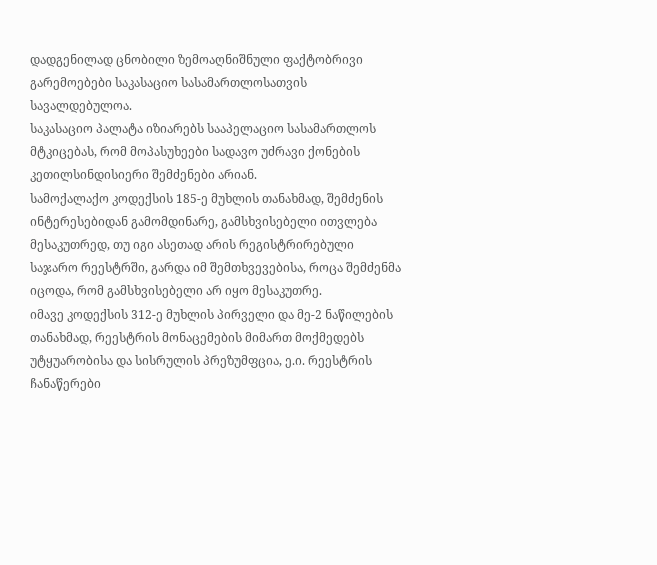დადგენილად ცნობილი ზემოაღნიშნული ფაქტობრივი გარემოებები საკასაციო სასამართლოსათვის სავალდებულოა.
საკასაციო პალატა იზიარებს სააპელაციო სასამართლოს მტკიცებას, რომ მოპასუხეები სადავო უძრავი ქონების კეთილსინდისიერი შემძენები არიან.
სამოქალაქო კოდექსის 185-ე მუხლის თანახმად, შემძენის ინტერესებიდან გამომდინარე, გამსხვისებელი ითვლება მესაკუთრედ, თუ იგი ასეთად არის რეგისტრირებული საჯარო რეესტრში, გარდა იმ შემთხვევებისა, როცა შემძენმა იცოდა, რომ გამსხვისებელი არ იყო მესაკუთრე.
იმავე კოდექსის 312-ე მუხლის პირველი და მე-2 ნაწილების თანახმად, რეესტრის მონაცემების მიმართ მოქმედებს უტყუარობისა და სისრულის პრეზუმფცია, ე.ი. რეესტრის ჩანაწერები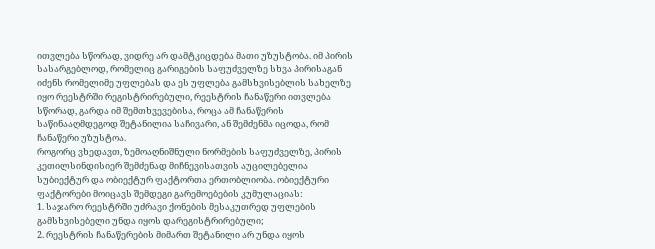ითვლება სწორად, ვიდრე არ დამტკიცდება მათი უზუსტობა. იმ პირის სასარგებლოდ, რომელიც გარიგების საფუძველზე სხვა პირისაგან იძენს რომელიმე უფლებას და ეს უფლება გამსხვისებლის სახელზე იყო რეესტრში რეგისტრირებული, რეესტრის ჩანაწერი ითვლება სწორად, გარდა იმ შემთხვევებისა, როცა ამ ჩანაწერის საწინააღმდეგოდ შეტანილია საჩივარი, ან შემძენმა იცოდა, რომ ჩანაწერი უზუსტოა.
როგორც ვხედავთ, ზემოაღნიშნული ნორმების საფუძველზე, პირის კეთილსინდისიერ შემძენად მიჩნევისათვის აუცილებელია სუბიექტურ და ობიექტურ ფაქტორთა ერთობლიობა. ობიექტური ფაქტორები მოიცავს შემდეგი გარემოებების კუმულაციას:
1. საჯარო რეესტრში უძრავი ქონების მესაკუთრედ უფლების გამსხვისებელი უნდა იყოს დარეგისტრირებული;
2. რეესტრის ჩანაწერების მიმართ შეტანილი არ უნდა იყოს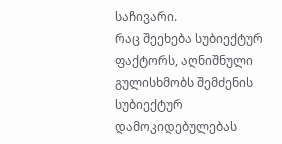საჩივარი.
რაც შეეხება სუბიექტურ ფაქტორს, აღნიშნული გულისხმობს შემძენის სუბიექტურ დამოკიდებულებას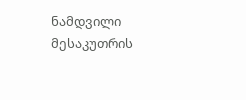ნამდვილი მესაკუთრის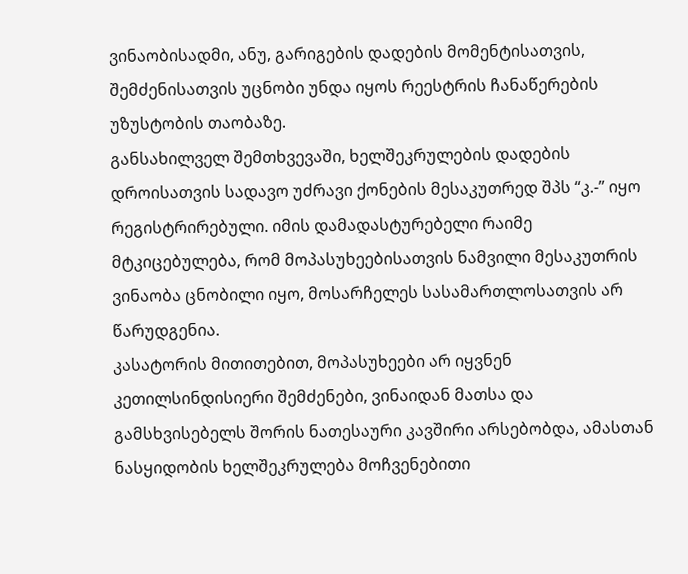ვინაობისადმი, ანუ, გარიგების დადების მომენტისათვის, შემძენისათვის უცნობი უნდა იყოს რეესტრის ჩანაწერების უზუსტობის თაობაზე.
განსახილველ შემთხვევაში, ხელშეკრულების დადების დროისათვის სადავო უძრავი ქონების მესაკუთრედ შპს “კ.-” იყო რეგისტრირებული. იმის დამადასტურებელი რაიმე მტკიცებულება, რომ მოპასუხეებისათვის ნამვილი მესაკუთრის ვინაობა ცნობილი იყო, მოსარჩელეს სასამართლოსათვის არ წარუდგენია.
კასატორის მითითებით, მოპასუხეები არ იყვნენ კეთილსინდისიერი შემძენები, ვინაიდან მათსა და გამსხვისებელს შორის ნათესაური კავშირი არსებობდა, ამასთან ნასყიდობის ხელშეკრულება მოჩვენებითი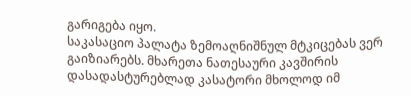გარიგება იყო.
საკასაციო პალატა ზემოაღნიშნულ მტკიცებას ვერ გაიზიარებს. მხარეთა ნათესაური კავშირის დასადასტურებლად კასატორი მხოლოდ იმ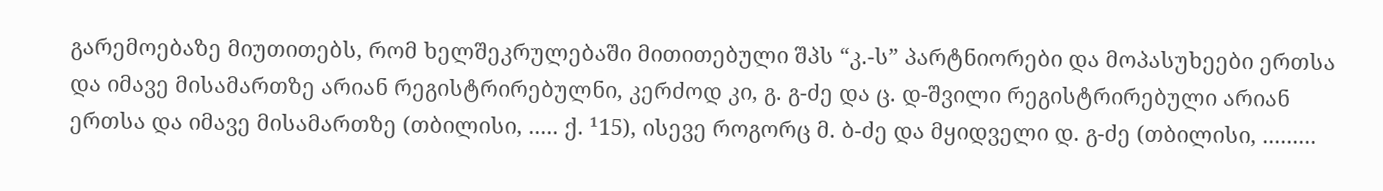გარემოებაზე მიუთითებს, რომ ხელშეკრულებაში მითითებული შპს “კ.-ს” პარტნიორები და მოპასუხეები ერთსა და იმავე მისამართზე არიან რეგისტრირებულნი, კერძოდ კი, გ. გ-ძე და ც. დ-შვილი რეგისტრირებული არიან ერთსა და იმავე მისამართზე (თბილისი, ..... ქ. ¹15), ისევე როგორც მ. ბ-ძე და მყიდველი დ. გ-ძე (თბილისი, .........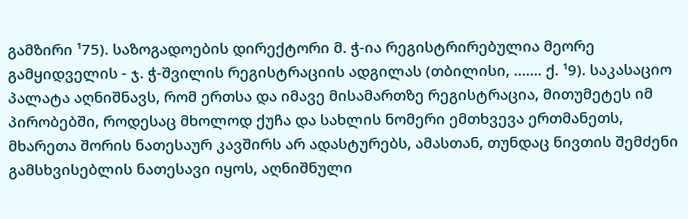გამზირი ¹75). საზოგადოების დირექტორი მ. ჭ-ია რეგისტრირებულია მეორე გამყიდველის - ჯ. ჭ-შვილის რეგისტრაციის ადგილას (თბილისი, ....... ქ. ¹9). საკასაციო პალატა აღნიშნავს, რომ ერთსა და იმავე მისამართზე რეგისტრაცია, მითუმეტეს იმ პირობებში, როდესაც მხოლოდ ქუჩა და სახლის ნომერი ემთხვევა ერთმანეთს, მხარეთა შორის ნათესაურ კავშირს არ ადასტურებს, ამასთან, თუნდაც ნივთის შემძენი გამსხვისებლის ნათესავი იყოს, აღნიშნული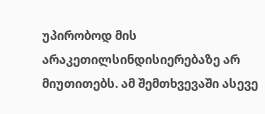უპირობოდ მის არაკეთილსინდისიერებაზე არ მიუთითებს. ამ შემთხვევაში ასევე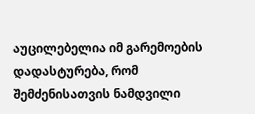აუცილებელია იმ გარემოების დადასტურება, რომ შემძენისათვის ნამდვილი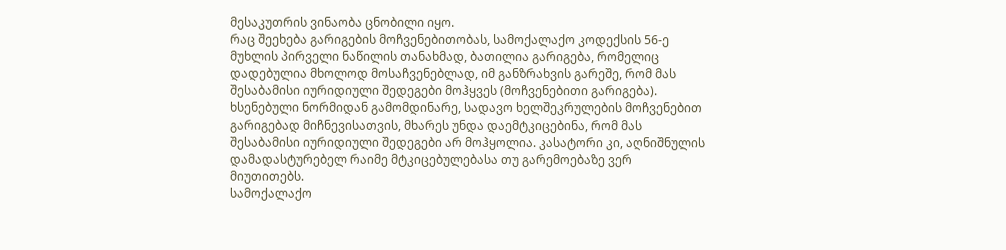მესაკუთრის ვინაობა ცნობილი იყო.
რაც შეეხება გარიგების მოჩვენებითობას, სამოქალაქო კოდექსის 56-ე მუხლის პირველი ნაწილის თანახმად, ბათილია გარიგება, რომელიც დადებულია მხოლოდ მოსაჩვენებლად, იმ განზრახვის გარეშე, რომ მას შესაბამისი იურიდიული შედეგები მოჰყვეს (მოჩვენებითი გარიგება).
ხსენებული ნორმიდან გამომდინარე, სადავო ხელშეკრულების მოჩვენებით გარიგებად მიჩნევისათვის, მხარეს უნდა დაემტკიცებინა, რომ მას შესაბამისი იურიდიული შედეგები არ მოჰყოლია. კასატორი კი, აღნიშნულის დამადასტურებელ რაიმე მტკიცებულებასა თუ გარემოებაზე ვერ მიუთითებს.
სამოქალაქო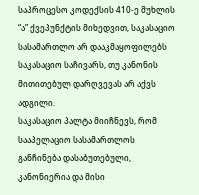საპროცესო კოდექსის 410-ე მუხლის “ა” ქვეპუნქტის მიხედვით, საკასაციო სასამართლო არ დააკმაყოფილებს საკასაციო საჩივარს, თუ კანონის მითითებულ დარღვევას არ აქვს ადგილი.
საკასაციო პალტა მიიჩნევს, რომ სააპელაციო სასამართლოს განჩინება დასაბუთებული, კანონიერია და მისი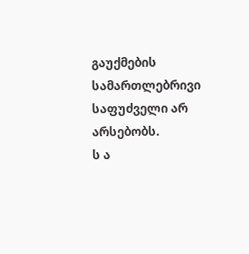გაუქმების სამართლებრივი საფუძველი არ არსებობს.
ს ა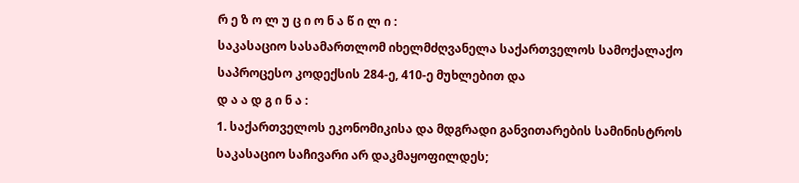რ ე ზ ო ლ უ ც ი ო ნ ა წ ი ლ ი :
საკასაციო სასამართლომ იხელმძღვანელა საქართველოს სამოქალაქო საპროცესო კოდექსის 284-ე, 410-ე მუხლებით და
დ ა ა დ გ ი ნ ა :
1. საქართველოს ეკონომიკისა და მდგრადი განვითარების სამინისტროს საკასაციო საჩივარი არ დაკმაყოფილდეს;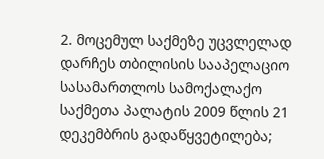2. მოცემულ საქმეზე უცვლელად დარჩეს თბილისის სააპელაციო სასამართლოს სამოქალაქო საქმეთა პალატის 2009 წლის 21 დეკემბრის გადაწყვეტილება;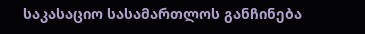საკასაციო სასამართლოს განჩინება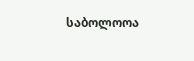საბოლოოა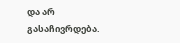და არ გასაჩივრდება.